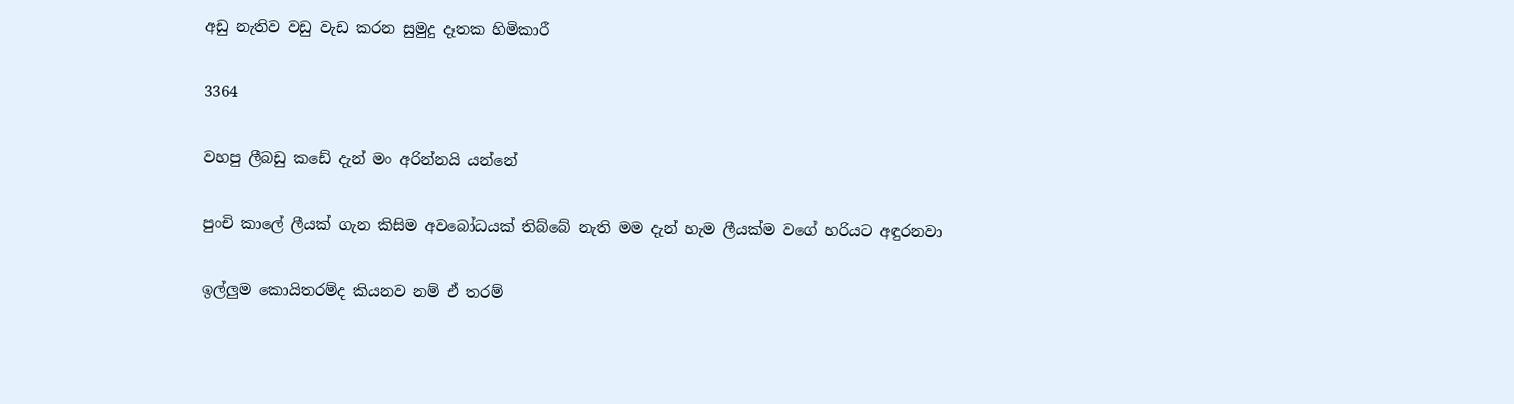අඩු නැතිව වඩු වැඩ කරන සුමුදු දෑතක හිමිකාරී

3364

වහපු ලීබඩු කඩේ දැන් මං අරින්නයි යන්නේ

පුංචි කාලේ ලීයක් ගැන කිසිම අවබෝධයක් තිබ්බේ නැති මම දැන් හැම ලීයක්ම වගේ හරියට අඳුරනවා

ඉල්ලුම කොයිතරම්ද කියනව නම් ඒ තරම්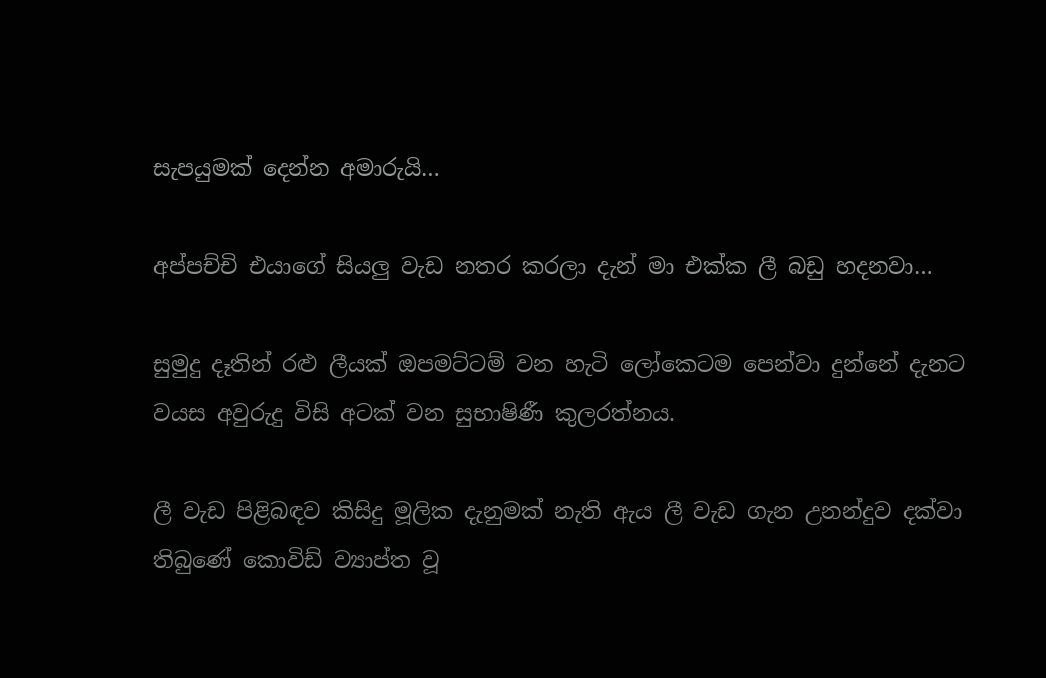සැපයුමක් දෙන්න අමාරුයි…

අප්පච්චි එයාගේ සියලු වැඩ නතර කරලා දැන් මා එක්ක ලී බඩු හදනවා…

සුමුදු දෑතින් රළු ලීයක් ඔපමට්ටම් වන හැටි ලෝකෙටම පෙන්වා දුන්නේ දැනට වයස අවුරුදු විසි අටක් වන සුභාෂිණී කුලරත්නය.

ලී වැඩ පිළිබඳව කිසිදු මූලික දැනුමක් නැති ඇය ලී වැඩ ගැන උනන්දුව දක්වා තිබුණේ කොවිඩ් ව්‍යාප්ත වූ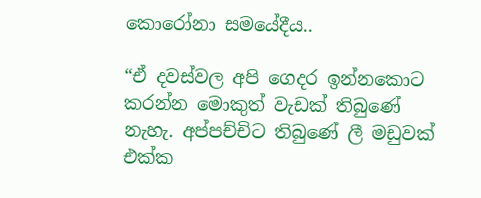කොරෝනා සමයේදීය..

“ඒ දවස්වල අපි ගෙදර ඉන්නකොට කරන්න මොකුත් වැඩක් තිබුණේ නැහැ. අප්පච්චිට තිබුණේ ලී මඩුවක් එක්ක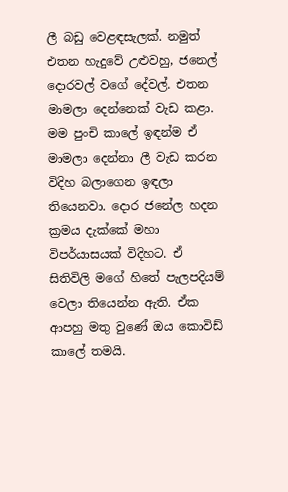ලී බඩු වෙළඳසැලක්. නමුත් එතන හැදුවේ උළුවහු, ජනෙල් දොරවල් වගේ දේවල්. එතන මාමලා දෙන්නෙක් වැඩ කළා. මම පුංචි කාලේ ඉඳන්ම ඒ මාමලා දෙන්නා ලී වැඩ කරන විදිහ බලාගෙන ඉඳලා තියෙනවා. දොර ජනේල හදන ක්‍රමය දැක්කේ මහා විපර්යාසයක් විදිහට. ඒ සිතිවිලි මගේ හිතේ පැලපදියම් වෙලා තියෙන්න ඇති. ඒක ආපහු මතු වුණේ ඔය කොවිඩ් කාලේ තමයි.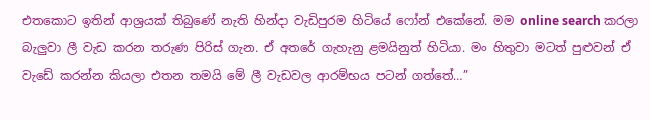එතකොට ඉතින් ආශ්‍රයක් තිබුණේ නැති හින්දා වැඩිපුරම හිටියේ ෆෝන් එකේනේ. මම online search කරලා බැලුවා ලී වැඩ කරන තරුණ පිරිස් ගැන. ඒ අතරේ ගැහැනු ළමයිනුත් හිටියා. මං හිතුවා මටත් පුළුවන් ඒ වැඩේ කරන්න කියලා එතන තමයි මේ ලී වැඩවල ආරම්භය පටන් ගත්තේ…”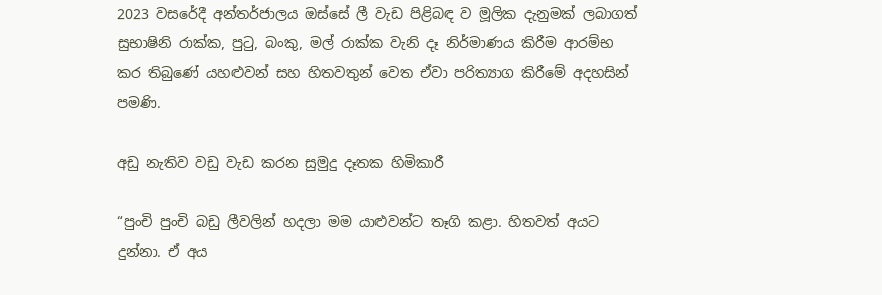2023 වසරේදී අන්තර්ජාලය ඔස්සේ ලී වැඩ පිළිබඳ ව මූලික දැනුමක් ලබාගත් සුභාෂිනි රාක්ක, පුටු, බංකු, මල් රාක්ක වැනි දෑ නිර්මාණය කිරීම ආරම්භ කර තිබුණේ යහළුවන් සහ හිතවතුන් වෙත ඒවා පරිත්‍යාග කිරීමේ අදහසින් පමණි.

අඩු නැතිව වඩු වැඩ කරන සුමුදු දෑතක හිමිකාරී

“පුංචි පුංචි බඩු ලීවලින් හදලා මම යාළුවන්ට තෑගි කළා. හිතවත් අයට දුන්නා. ඒ අය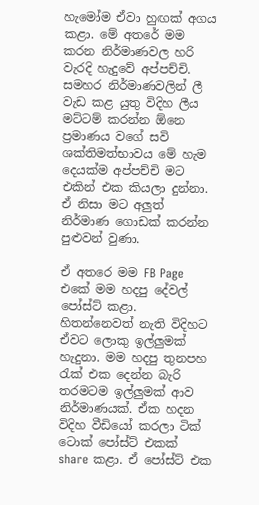හැමෝම ඒවා හුඟක් අගය කළා. මේ අතරේ මම කරන නිර්මාණවල හරි වැරදි හැදුවේ අප්පච්චි. සමහර නිර්මාණවලින් ලී වැඩ කළ යුතු විදිහ ලීය මට්ටම් කරන්න ඕනෙ ප්‍රමාණය වගේ සවි ශක්තිමත්භාවය මේ හැම දෙයක්ම අප්පච්චි මට එකින් එක කියලා දුන්නා. ඒ නිසා මට අලුත් නිර්මාණ ගොඩක් කරන්න පුළුවන් වුණා.

ඒ අතරෙ මම FB Page එකේ මම හදපු දේවල් පෝස්ට් කළා. හිතන්නෙවත් නැති විදිහට ඒවට ලොකු ඉල්ලුමක් හැදුනා. මම හදපු තුනපහ රැක් එක දෙන්න බැරි තරමටම ඉල්ලුමක් ආව නිර්මාණයක්. ඒක හදන විදිහ වීඩියෝ කරලා ටික් ටොක් පෝස්ට් එකක් share කළා. ඒ පෝස්ට් එක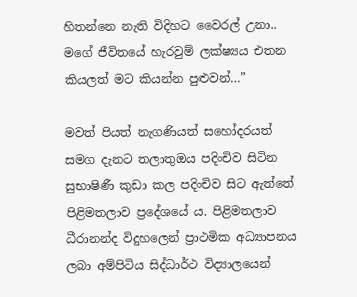හිතන්නෙ නැති විදිහට වෛරල් උනා.. මගේ ජීවිතයේ හැරවුම් ලක්ෂ්‍යය එතන කියලත් මට කියන්න පුළුවන්…”

මවත් පියත් නැගණියත් සහෝදරයත් සමග දැනට තලාතුඔය පදිංචිව සිටින සුභාෂිණී කුඩා කල පදිංචිව සිට ඇත්තේ පිළිමතලාව ප්‍රදේශයේ ය. පිළිමතලාව ධීරානන්ද විදුහලෙන් ප්‍රාථමික අධ්‍යාපනය ලබා අම්පිටිය සිද්ධාර්ථ විද්‍යාලයෙන්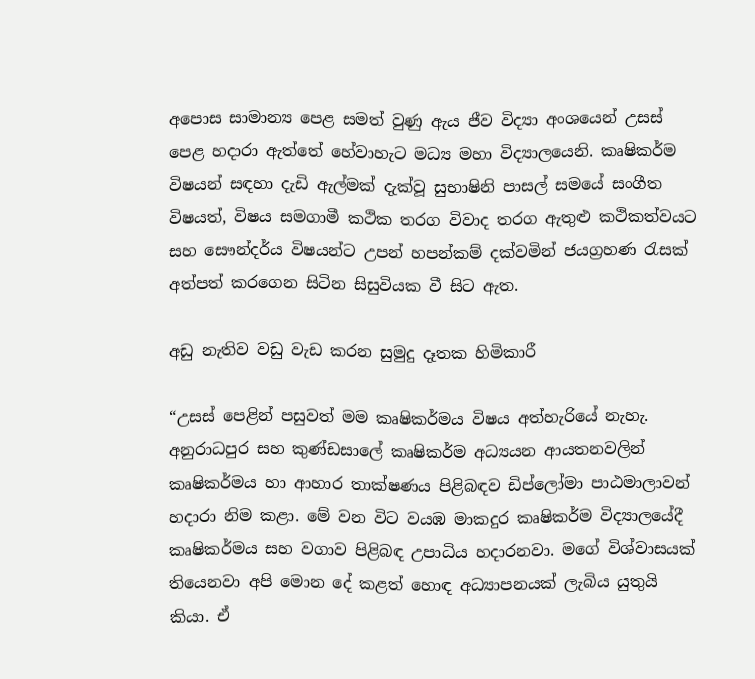අපොස සාමාන්‍ය පෙළ සමත් වුණු ඇය ජීව විද්‍යා අංශයෙන් උසස් පෙළ හදාරා ඇත්තේ හේවාහැට මධ්‍ය මහා විද්‍යාලයෙනි. කෘෂිකර්ම විෂයන් සඳහා දැඩි ඇල්මක් දැක්වූ සුභාෂිනි පාසල් සමයේ සංගීත විෂයත්, විෂය සමගාමී කථික තරග විවාද තරග ඇතුළු කථිකත්වයට සහ සෞන්දර්ය විෂයන්ට උපන් හපන්කම් දක්වමින් ජයග්‍රහණ රැසක් අත්පත් කරගෙන සිටින සිසුවියක වී සිට ඇත.

අඩු නැතිව වඩු වැඩ කරන සුමුදු දෑතක හිමිකාරී

“උසස් පෙළින් පසුවත් මම කෘෂිකර්මය විෂය අත්හැරියේ නැහැ. අනුරාධපුර සහ කුණ්ඩසාලේ කෘෂිකර්ම අධ්‍යයන ආයතනවලින් කෘෂිකර්මය හා ආහාර තාක්ෂණය පිළිබඳව ඩිප්ලෝමා පාඨමාලාවන් හදාරා නිම කළා. මේ වන විට වයඹ මාකදුර කෘෂිකර්ම විද්‍යාලයේදී කෘෂිකර්මය සහ වගාව පිළිබඳ උපාධිය හදාරනවා. මගේ විශ්වාසයක් තියෙනවා අපි මොන දේ කළත් හොඳ අධ්‍යාපනයක් ලැබිය යුතුයි කියා. ඒ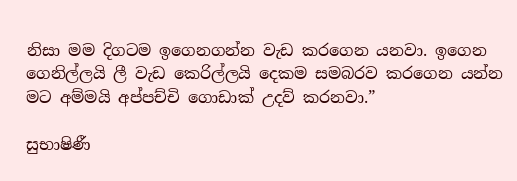නිසා මම දිගටම ඉගෙනගන්න වැඩ කරගෙන යනවා. ඉගෙන ගෙනිල්ලයි ලී වැඩ කෙරිල්ලයි දෙකම සමබරව කරගෙන යන්න මට අම්මයි අප්පච්චි ගොඩාක් උදව් කරනවා.”

සුභාෂිණී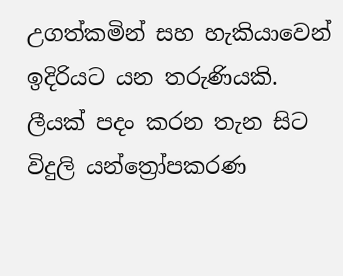උගත්කමින් සහ හැකියාවෙන් ඉදිරියට යන තරුණියකි. ලීයක් පදං කරන තැන සිට විදුලි යන්ත්‍රෝපකරණ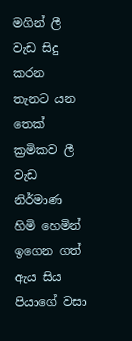මගින් ලී වැඩ සිදු කරන තැනට යන තෙක් ක්‍රමිකව ලී වැඩ නිර්මාණ හිමි හෙමින් ඉගෙන ගත් ඇය සිය පියාගේ වසා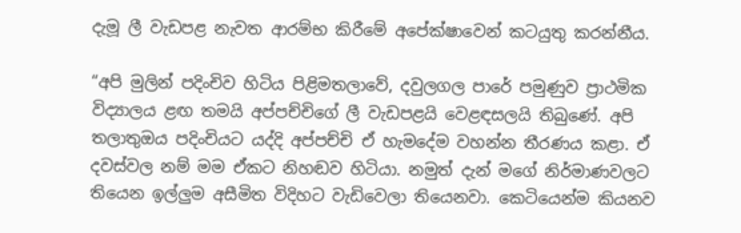දැමූ ලී වැඩපළ නැවත ආරම්භ කිරීමේ අපේක්ෂාවෙන් කටයුතු කරන්නීය.

“අපි මුලින් පදිංචිව හිටිය පිළිමතලාවේ, දවුලගල පාරේ පමුණුව ප්‍රාථමික විද්‍යාලය ළඟ තමයි අප්පච්චිගේ ලී වැඩපළයි වෙළඳසලයි තිබුණේ. අපි තලාතුඔය පදිංචියට යද්දි අප්පච්චි ඒ හැමදේම වහන්න තීරණය කළා. ඒ දවස්වල නම් මම ඒකට නිහඬව හිටියා. නමුත් දැන් මගේ නිර්මාණවලට තියෙන ඉල්ලුම අසීමිත විදිහට වැඩිවෙලා තියෙනවා. කෙටියෙන්ම කියනව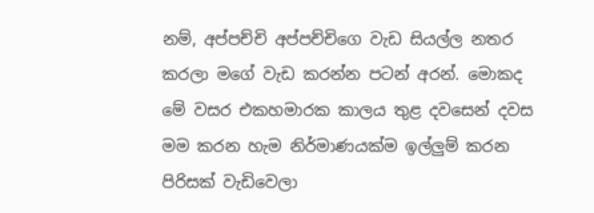නම්, අප්පච්චි අප්පච්චිගෙ වැඩ සියල්ල නතර කරලා මගේ වැඩ කරන්න පටන් අරන්. මොකද මේ වසර එකහමාරක කාලය තුළ දවසෙන් දවස මම කරන හැම නිර්මාණයක්ම ඉල්ලුම් කරන පිරිසක් වැඩිවෙලා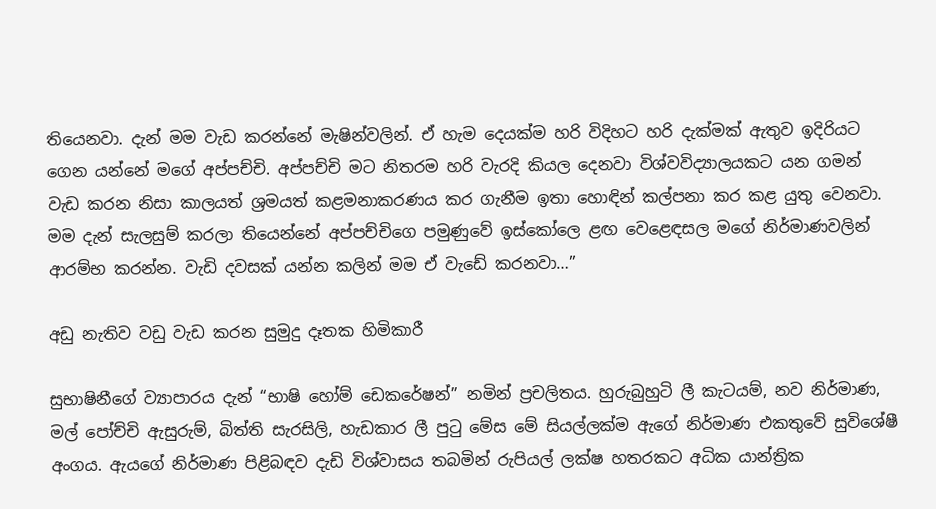තියෙනවා. දැන් මම වැඩ කරන්නේ මැෂින්වලින්. ඒ හැම දෙයක්ම හරි විදිහට හරි දැක්මක් ඇතුව ඉදිරියට ගෙන යන්නේ මගේ අප්පච්චි. අප්පච්චි මට නිතරම හරි වැරදි කියල දෙනවා විශ්වවිද්‍යාලයකට යන ගමන් වැඩ කරන නිසා කාලයත් ශ්‍රමයත් කළමනාකරණය කර ගැනීම ඉතා හොඳින් කල්පනා කර කළ යුතු වෙනවා. මම දැන් සැලසුම් කරලා තියෙන්නේ අප්පච්චිගෙ පමුණුවේ ඉස්කෝලෙ ළඟ වෙළෙඳසල මගේ නිර්මාණවලින් ආරම්භ කරන්න. වැඩි දවසක් යන්න කලින් මම ඒ වැඩේ කරනවා…”

අඩු නැතිව වඩු වැඩ කරන සුමුදු දෑතක හිමිකාරී

සුභාෂිනීගේ ව්‍යාපාරය දැන් “භාෂි හෝම් ඩෙකරේෂන්” නමින් ප්‍රචලිතය. හුරුබුහුටි ලී කැටයම්, නව නිර්මාණ, මල් පෝච්චි ඇසුරුම්, බිත්ති සැරසිලි, හැඩකාර ලී පුටු මේස මේ සියල්ලක්ම ඇගේ නිර්මාණ එකතුවේ සුවිශේෂී අංගය. ඇයගේ නිර්මාණ පිළිබඳව දැඩි විශ්වාසය තබමින් රුපියල් ලක්ෂ හතරකට අධික යාන්ත්‍රික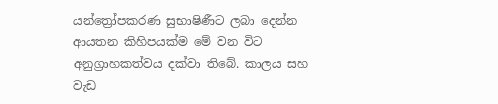යන්ත්‍රෝපකරණ සුභාෂිණීට ලබා දෙන්න ආයතන කිහිපයක්ම මේ වන විට අනුග්‍රාහකත්වය දක්වා තිබේ. කාලය සහ වැඩ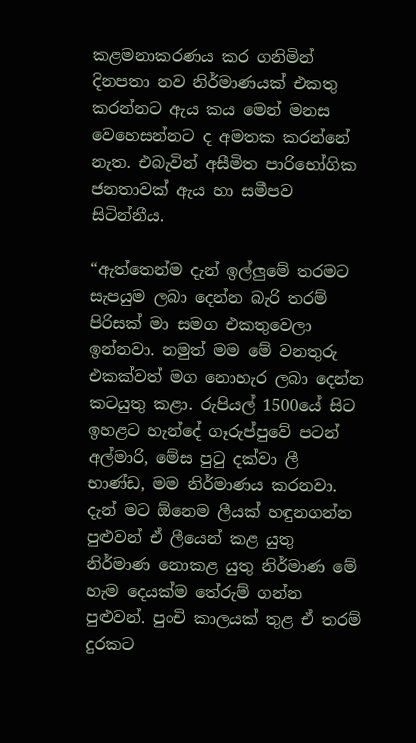කළමනාකරණය කර ගනිමින් දිනපතා නව නිර්මාණයක් එකතු කරන්නට ඇය කය මෙන් මනස වෙහෙසන්නට ද අමතක කරන්නේ නැත. එබැවින් අසීමිත පාරිභෝගික ජනතාවක් ඇය හා සමීපව සිටින්නීය.

“ඇත්තෙන්ම දැන් ඉල්ලුමේ තරමට සැපයුම ලබා දෙන්න බැරි තරම් පිරිසක් මා සමග එකතුවෙලා ඉන්නවා. නමුත් මම මේ වනතුරු එකක්වත් මග නොහැර ලබා දෙන්න කටයුතු කළා. රුපියල් 1500යේ සිට ඉහළට හැන්දේ ගෑරුප්පුවේ පටන් අල්මාරි, මේස පුටු දක්වා ලී භාණ්ඩ, මම නිර්මාණය කරනවා. දැන් මට ඕනෙම ලීයක් හඳුනගන්න පුළුවන් ඒ ලීයෙන් කළ යුතු නිර්මාණ නොකළ යුතු නිර්මාණ මේ හැම දෙයක්ම තේරුම් ගන්න පුළුවන්. පුංචි කාලයක් තුළ ඒ තරම් දුරකට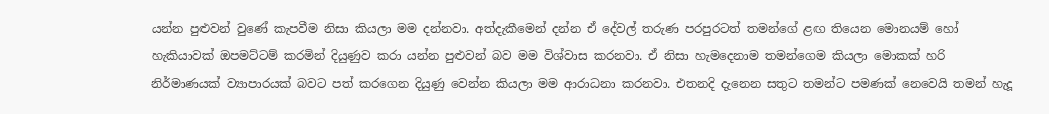යන්න පුළුවන් වුණේ කැපවීම නිසා කියලා මම දන්නවා. අත්දැකීමෙන් දන්න ඒ දේවල් තරුණ පරපුරටත් තමන්ගේ ළඟ තියෙන මොනයම් හෝ හැකියාවක් ඔපමට්ටම් කරමින් දියුණුව කරා යන්න පුළුවන් බව මම විශ්වාස කරනවා. ඒ නිසා හැමදෙනාම තමන්ගෙම කියලා මොකක් හරි නිර්මාණයක් ව්‍යාපාරයක් බවට පත් කරගෙන දියුණු වෙන්න කියලා මම ආරාධනා කරනවා. එතනදි දැනෙන සතුට තමන්ට පමණක් නෙවෙයි තමන් හැදූ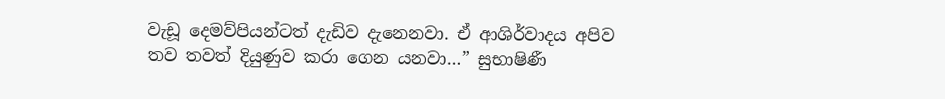වැඩූ දෙමව්පියන්ටත් දැඩිව දැනෙනවා. ඒ ආශිර්වාදය අපිව තව තවත් දියුණුව කරා ගෙන යනවා…” සුභාෂිණී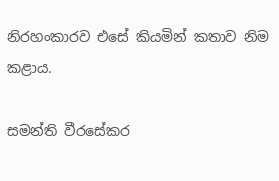නිරහංකාරව එසේ කියමින් කතාව නිම කළාය.

සමන්ති වීරසේකර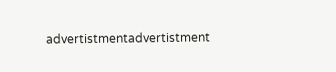advertistmentadvertistment